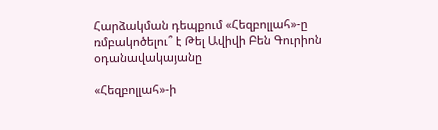Հարձակման դեպքում «Հեզբոլլահ»-ը ռմբակոծելու՞ է Թել Ավիվի Բեն Գուրիոն օդանավակայանը

«Հեզբոլլահ»-ի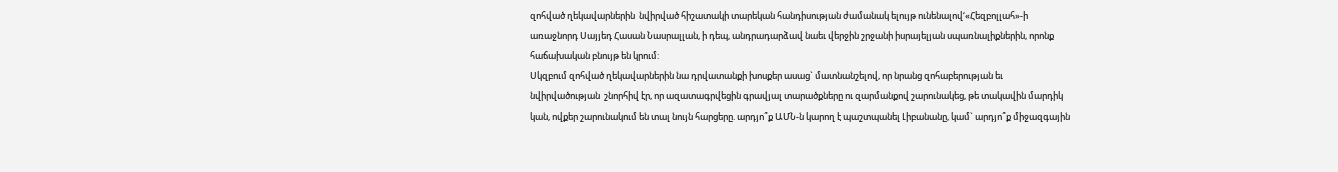զոհված ղեկավարներին  նվիրված հիշատակի տարեկան հանդիսության ժամանակ ելույթ ունենալով‘«Հեզբոլլահ»-ի առաջնորդ Սայյեդ Հասան Նասրալլան, ի դեպ, անդրադարձավ նաեւ վերջին շրջանի իսրայելյան սպառնալիքներին, որոնք հաճախական բնույթ են կրում:
Սկզբում զոհված ղեկավարներին նա դրվատանքի խոսքեր ասաց` մատնանշելով, որ նրանց զոհաբերության եւ նվիրվածության  շնորհիվ էր, որ ազատագրվեցին գրավյալ տարածքները ու զարմանքով շարունակեց, թե տակավին մարդիկ կան, ովքեր շարունակում են տալ նույն հարցերը. արդյո՞ք ԱՄՆ-ն կարող է պաշտպանել Լիբանանը, կամ` արդյո՞ք միջազգային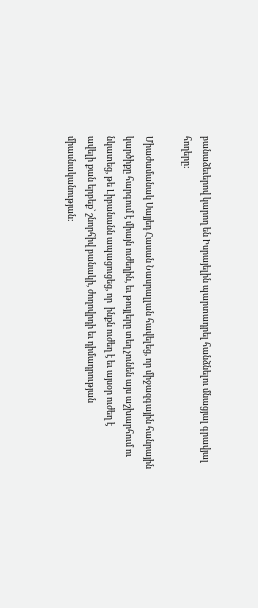բանաձեւերով կարող են Իսրայելին պարտադրել հանձնելու մնացյալ գրավյալ հողերը:

Միաժամանակ Սայյեդ Հասան Նասրալլան հավելեց, որ միջազգային հանրային կարծիքը հարգում է միայն ուժեղին, եւ թույլերը տեղ չունեն այս աշխարհում ու նկատեց, թե Լիբանանն ապացուցեց, որ  ինքն ուժեղ է եւ այսօր ուժեղ է
ավելի քան երբեք` շնորհիվ բանակի, ժողովրդի եւ դիմադրության միասնականության: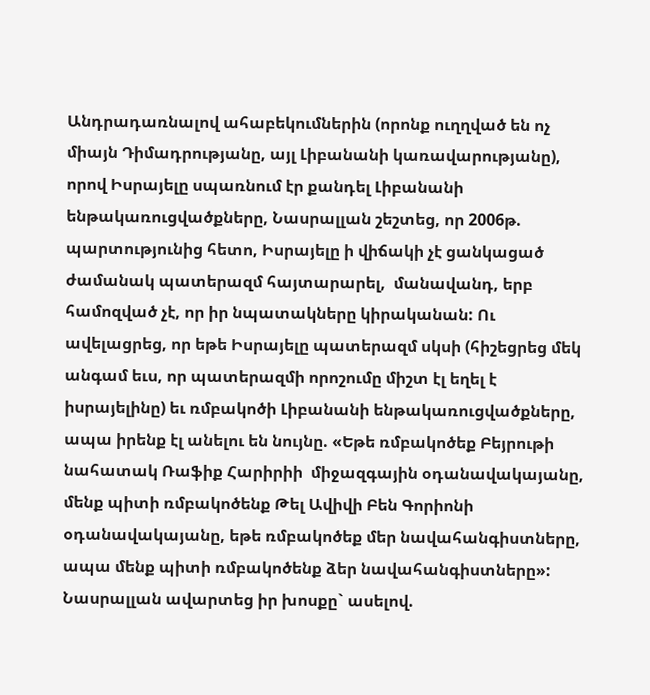Անդրադառնալով ահաբեկումներին (որոնք ուղղված են ոչ միայն Դիմադրությանը, այլ Լիբանանի կառավարությանը), որով Իսրայելը սպառնում էր քանդել Լիբանանի ենթակառուցվածքները, Նասրալլան շեշտեց, որ 2006թ. պարտությունից հետո, Իսրայելը ի վիճակի չէ ցանկացած ժամանակ պատերազմ հայտարարել,  մանավանդ, երբ համոզված չէ, որ իր նպատակները կիրականան: Ու ավելացրեց, որ եթե Իսրայելը պատերազմ սկսի (հիշեցրեց մեկ անգամ եւս, որ պատերազմի որոշումը միշտ էլ եղել է իսրայելինը) եւ ռմբակոծի Լիբանանի ենթակառուցվածքները, ապա իրենք էլ անելու են նույնը. «Եթե ռմբակոծեք Բեյրութի նահատակ Ռաֆիք Հարիրիի  միջազգային օդանավակայանը, մենք պիտի ռմբակոծենք Թել Ավիվի Բեն Գորիոնի օդանավակայանը, եթե ռմբակոծեք մեր նավահանգիստները, ապա մենք պիտի ռմբակոծենք ձեր նավահանգիստները»: Նասրալլան ավարտեց իր խոսքը` ասելով.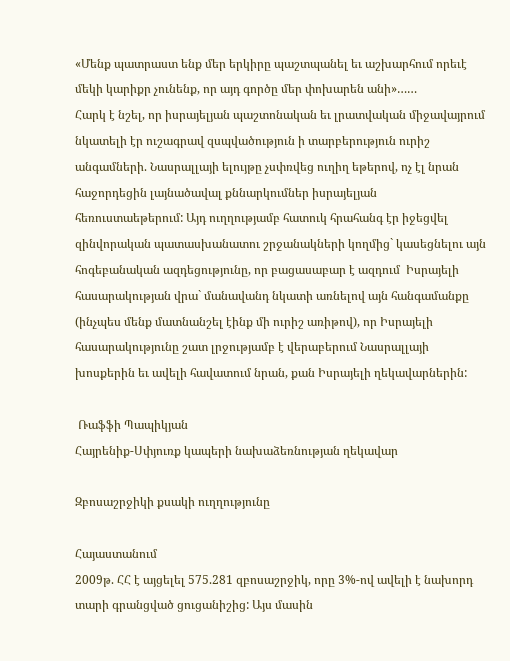«Մենք պատրաստ ենք մեր երկիրը պաշտպանել եւ աշխարհում որեւէ մեկի կարիքր չունենք, որ այդ գործը մեր փոխարեն անի»……
Հարկ է նշել, որ իսրայելյան պաշտոնական եւ լրատվական միջավայրում նկատելի էր ուշագրավ զսպվածություն ի տարբերություն ուրիշ անգամների. Նասրալլայի ելույթը չսփռվեց ուղիղ եթերով, ոչ էլ նրան հաջորդեցին լայնածավալ քննարկումներ իսրայելյան հեռուստաեթերում: Այդ ուղղությամբ հատուկ հրահանգ էր իջեցվել զինվորական պատասխանատու շրջանակների կողմից` կասեցնելու այն հոգեբանական ազդեցությունը, որ բացասաբար է ազդում  Իսրայելի հասարակության վրա` մանավանդ նկատի առնելով այն հանգամանքը (ինչպես մենք մատնանշել էինք մի ուրիշ առիթով), որ Իսրայելի հասարակությունը շատ լրջությամբ է վերաբերում Նասրալլայի խոսքերին եւ ավելի հավատում նրան, քան Իսրայելի ղեկավարներին:

 Ռաֆֆի Պապիկյան
Հայրենիք-Սփյուռք կապերի նախաձեռնության ղեկավար

Զբոսաշրջիկի քսակի ուղղությունը

Հայաստանում
2009թ. ՀՀ է այցելել 575.281 զբոսաշրջիկ, որը 3%-ով ավելի է նախորդ տարի գրանցված ցուցանիշից: Այս մասին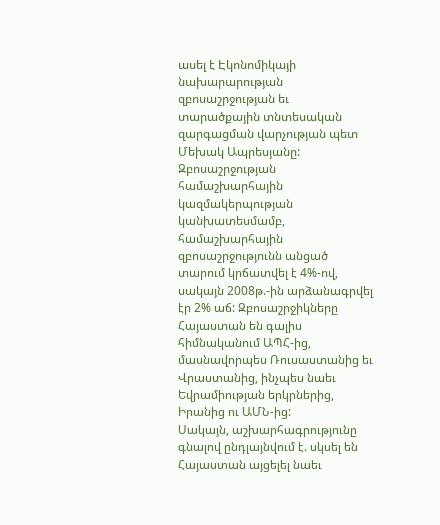ասել է Էկոնոմիկայի նախարարության զբոսաշրջության եւ տարածքային տնտեսական զարգացման վարչության պետ Մեխակ Ապրեսյանը: Զբոսաշրջության համաշխարհային կազմակերպության կանխատեսմամբ, համաշխարհային զբոսաշրջությունն անցած տարում կրճատվել է 4%-ով, սակայն 2008թ.-ին արձանագրվել էր 2% աճ: Զբոսաշրջիկները Հայաստան են գալիս հիմնականում ԱՊՀ-ից, մասնավորպես Ռուսաստանից եւ Վրաստանից, ինչպես նաեւ Եվրամիության երկրներից, Իրանից ու ԱՄՆ-ից:
Սակայն, աշխարհագրությունը գնալով ընդլայնվում է. սկսել են Հայաստան այցելել նաեւ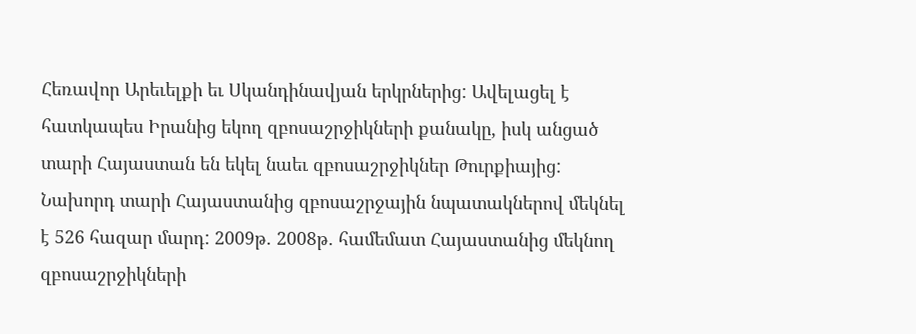Հեռավոր Արեւելքի եւ Սկանդինավյան երկրներից: Ավելացել է հատկապես Իրանից եկող զբոսաշրջիկների քանակը, իսկ անցած տարի Հայաստան են եկել նաեւ զբոսաշրջիկներ Թուրքիայից:
Նախորդ տարի Հայաստանից զբոսաշրջային նպատակներով մեկնել է 526 հազար մարդ: 2009թ. 2008թ. համեմատ Հայաստանից մեկնող զբոսաշրջիկների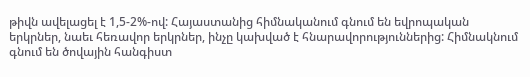թիվն ավելացել է 1,5-2%-ով: Հայաստանից հիմնականում գնում են եվրոպական երկրներ, նաեւ հեռավոր երկրներ, ինչը կախված է հնարավորություններից: Հիմնակնում գնում են ծովային հանգիստ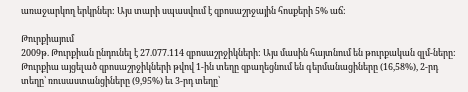առաջարկող երկրներ: Այս տարի սպասվում է զբոսաշրջային հոսքերի 5% աճ:

Թուրքիայում
2009թ. Թուրքիան ընդունել է 27.077.114 զբոսաշրջիկների: Այս մասին հայտնում են թուրքական զլմ-ները:
Թուրքիա այցելած զբոսաշրջիկների թվով 1-ին տեղը զբաղեցնում են գերմանացիները (16,58%), 2-րդ տեղը՝ ռուսաստանցիները (9,95%) եւ 3-րդ տեղը՝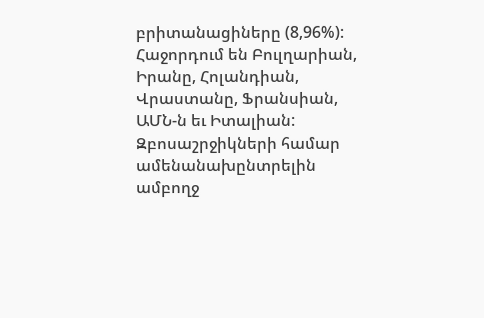բրիտանացիները (8,96%): Հաջորդում են Բուլղարիան, Իրանը, Հոլանդիան, Վրաստանը, Ֆրանսիան, ԱՄՆ-ն եւ Իտալիան:
Զբոսաշրջիկների համար ամենանախընտրելին ամբողջ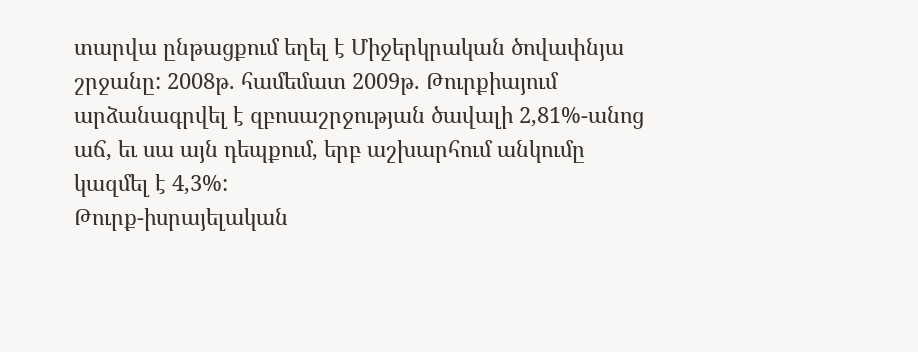տարվա ընթացքում եղել է Միջերկրական ծովափնյա շրջանը: 2008թ. համեմատ 2009թ. Թուրքիայում արձանագրվել է զբոսաշրջության ծավալի 2,81%-անոց աճ, եւ սա այն դեպքում, երբ աշխարհում անկումը կազմել է 4,3%:
Թուրք-իսրայելական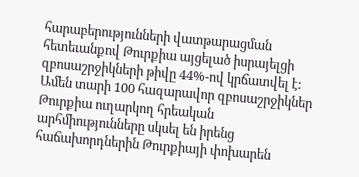հարաբերությունների վատթարացման հետեւանքով Թուրքիա այցելած իսրայելցի զբոսաշրջիկների թիվը 44%-ով կրճատվել է: Ամեն տարի 100 հազարավոր զբոսաշրջիկներ Թուրքիա ուղարկող հրեական արհմիությունները սկսել են իրենց հաճախորդներին Թուրքիայի փոխարեն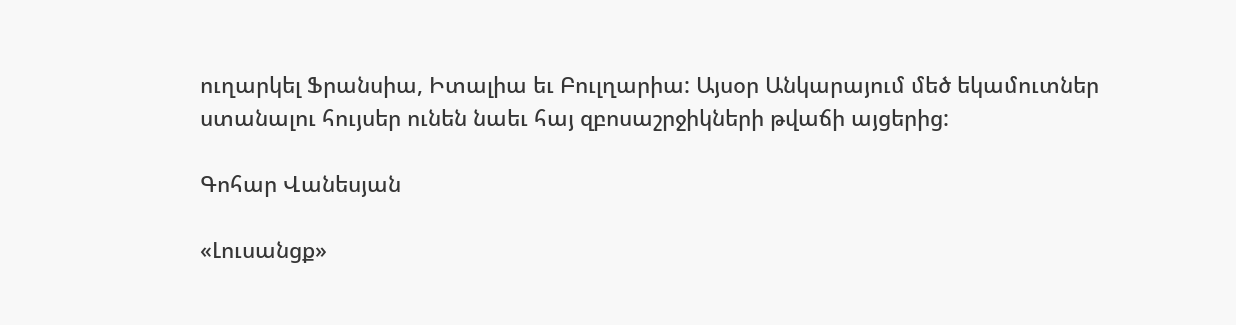ուղարկել Ֆրանսիա, Իտալիա եւ Բուլղարիա: Այսօր Անկարայում մեծ եկամուտներ ստանալու հույսեր ունեն նաեւ հայ զբոսաշրջիկների թվաճի այցերից:

Գոհար Վանեսյան

«Լուսանցք»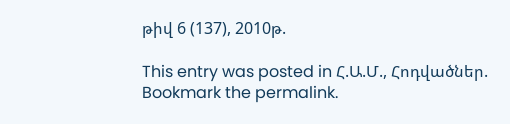թիվ 6 (137), 2010թ.

This entry was posted in Հ.Ա.Մ., Հոդվածներ. Bookmark the permalink.